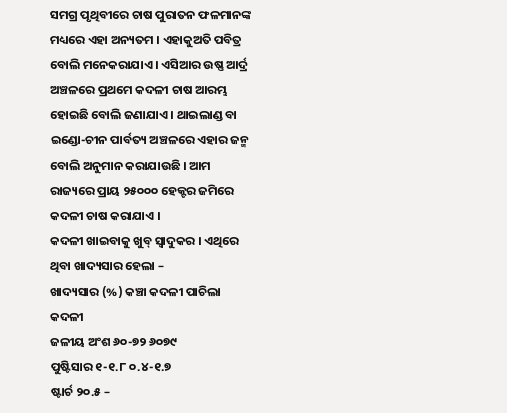ସମଗ୍ର ପୃଥିବୀରେ ଚାଷ ପୁରାତନ ଫଳମାନଙ୍କ ମଧ୍ୟରେ ଏହା ଅନ୍ୟତମ । ଏହାକୁଅତି ପବିତ୍ର ବୋଲି ମନେକରାଯାଏ । ଏସିଆର ଉଷ୍ଣ ଆର୍ଦ୍ର ଅଞ୍ଚଳରେ ପ୍ରଥମେ କଦଳୀ ଚାଷ ଆରମ୍ଭ ହୋଇଛି ବୋଲି ଜଣାଯାଏ । ଥାଇଲାଣ୍ଡ ବା ଇଣ୍ଡୋ-ଚୀନ ପାର୍ବତ୍ୟ ଅଞ୍ଚଳରେ ଏହାର ଜନ୍ମ ବୋଲି ଅନୁମାନ କରାଯାଉଛି । ଆମ ରାଜ୍ୟରେ ପ୍ରାୟ ୨୫୦୦୦ ହେକ୍ଟର ଜମିରେ କଦଳୀ ଚାଷ କରାଯାଏ ।
କଦଳୀ ଖାଇବାକୁ ଖୁବ୍ ସ୍ୱାଦୁକର । ଏଥିରେ ଥିବା ଖାଦ୍ୟସାର ହେଲା –
ଖାଦ୍ୟସାର (%) କଞ୍ଚା କଦଳୀ ପାଚିଲା କଦଳୀ
ଜଳୀୟ ଅଂଶ ୬୦-୭୨ ୬୦୭୯
ପୁଷ୍ଟିସାର ୧-୧.୮ ୦.୪-୧.୭
ଷ୍ଟାର୍ଚ ୨୦.୫ –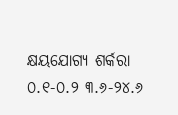କ୍ଷୟଯୋଗ୍ୟ ଶର୍କରା ୦.୧-୦.୨ ୩.୬-୨୪.୬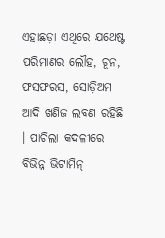ଏହାଛଡ଼ା ଏଥିରେ ଯଥେଷ୍ଟ ପରିମାଣର ଲୌହ, ଚୂନ, ଫସଫରସ, ସୋଡ଼ିଅମ ଆଦି ଖଣିଜ ଲବଣ ରହିଛି । ପାଚିଲା କଦଳୀରେ ବିଭିନ୍ନ ଭିଟାମିନ୍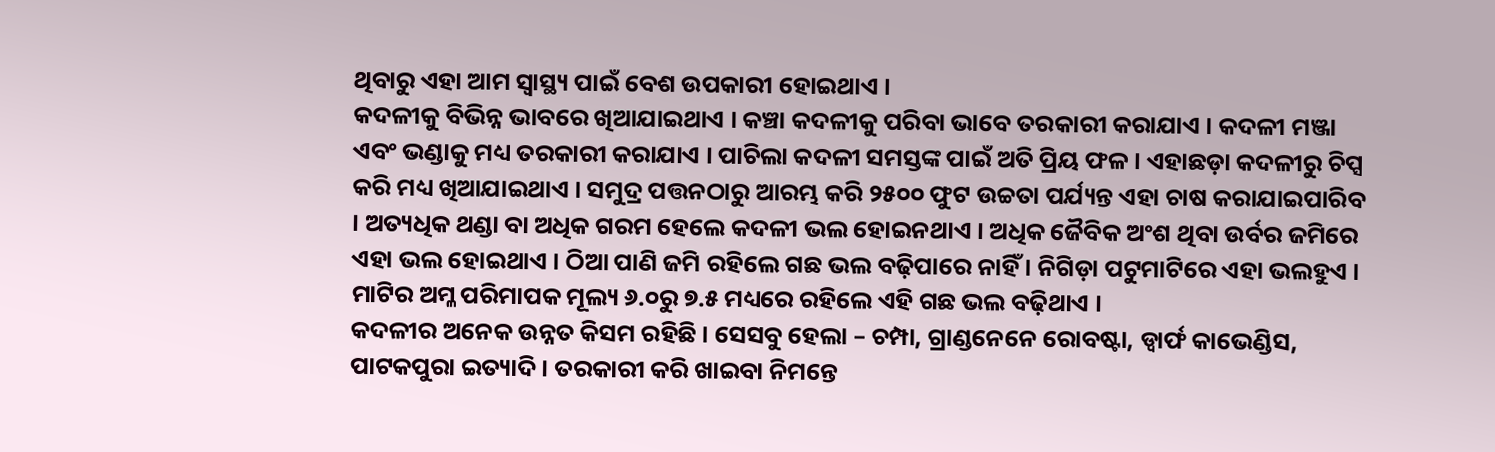ଥିବାରୁ ଏହା ଆମ ସ୍ୱାସ୍ଥ୍ୟ ପାଇଁ ବେଶ ଉପକାରୀ ହୋଇଥାଏ ।
କଦଳୀକୁ ବିଭିନ୍ନ ଭାବରେ ଖିଆଯାଇଥାଏ । କଞ୍ଚା କଦଳୀକୁ ପରିବା ଭାବେ ତରକାରୀ କରାଯାଏ । କଦଳୀ ମଞ୍ଜା ଏବଂ ଭଣ୍ଡାକୁ ମଧ୍ୟ ତରକାରୀ କରାଯାଏ । ପାଚିଲା କଦଳୀ ସମସ୍ତଙ୍କ ପାଇଁ ଅତି ପ୍ରିୟ ଫଳ । ଏହାଛଡ଼ା କଦଳୀରୁ ଚିପ୍ସ କରି ମଧ୍ୟ ଖିଆଯାଇଥାଏ । ସମୁଦ୍ର ପତ୍ତନଠାରୁ ଆରମ୍ଭ କରି ୨୫୦୦ ଫୁଟ ଉଚ୍ଚତା ପର୍ଯ୍ୟନ୍ତ ଏହା ଚାଷ କରାଯାଇପାରିବ । ଅତ୍ୟଧିକ ଥଣ୍ଡା ବା ଅଧିକ ଗରମ ହେଲେ କଦଳୀ ଭଲ ହୋଇନଥାଏ । ଅଧିକ ଜୈବିକ ଅଂଶ ଥିବା ଉର୍ବର ଜମିରେ ଏହା ଭଲ ହୋଇଥାଏ । ଠିଆ ପାଣି ଜମି ରହିଲେ ଗଛ ଭଲ ବଢ଼ିପାରେ ନାହିଁ । ନିଗିଡ଼ା ପଟୁମାଟିରେ ଏହା ଭଲହୁଏ । ମାଟିର ଅମ୍ଳ ପରିମାପକ ମୂଲ୍ୟ ୬.୦ରୁ ୭.୫ ମଧ୍ୟରେ ରହିଲେ ଏହି ଗଛ ଭଲ ବଢ଼ିଥାଏ ।
କଦଳୀର ଅନେକ ଉନ୍ନତ କିସମ ରହିଛି । ସେସବୁ ହେଲା – ଚମ୍ପା, ଗ୍ରାଣ୍ଡନେନେ ରୋବଷ୍ଟା, ଡ୍ୱାର୍ଫ କାଭେଣ୍ଡିସ, ପାଟକପୁରା ଇତ୍ୟାଦି । ତରକାରୀ କରି ଖାଇବା ନିମନ୍ତେ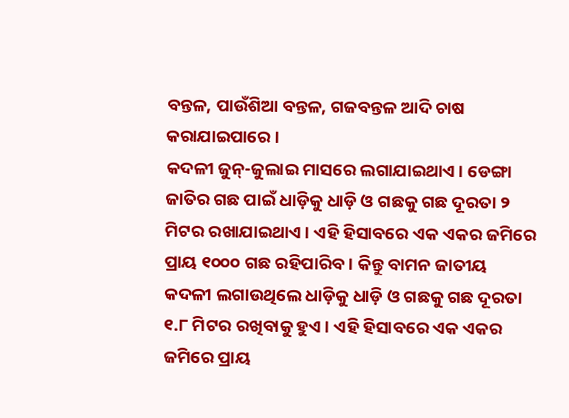ବନ୍ତଳ, ପାଉଁଶିଆ ବନ୍ତଳ, ଗଜବନ୍ତଳ ଆଦି ଚାଷ କରାଯାଇପାରେ ।
କଦଳୀ ଜୁନ୍-ଜୁଲାଇ ମାସରେ ଲଗାଯାଇଥାଏ । ଡେଙ୍ଗା ଜାତିର ଗଛ ପାଇଁ ଧାଡ଼ିକୁ ଧାଡ଼ି ଓ ଗଛକୁ ଗଛ ଦୂରତା ୨ ମିଟର ରଖାଯାଇଥାଏ । ଏହି ହିସାବରେ ଏକ ଏକର ଜମିରେ ପ୍ରାୟ ୧୦୦୦ ଗଛ ରହିପାରିବ । କିନ୍ତୁ ବାମନ ଜାତୀୟ କଦଳୀ ଲଗାଉଥିଲେ ଧାଡ଼ିକୁ ଧାଡ଼ି ଓ ଗଛକୁ ଗଛ ଦୂରତା ୧.୮ ମିଟର ରଖିବାକୁ ହୁଏ । ଏହି ହିସାବରେ ଏକ ଏକର ଜମିରେ ପ୍ରାୟ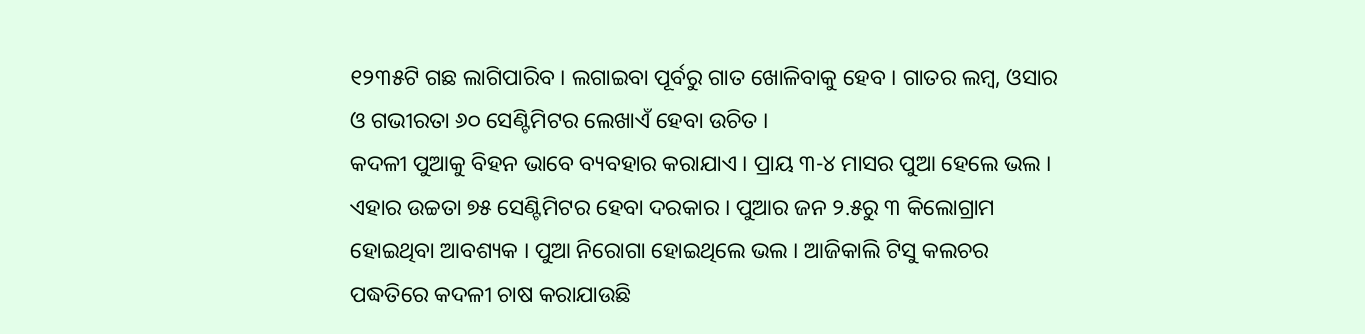୧୨୩୫ଟି ଗଛ ଲାଗିପାରିବ । ଲଗାଇବା ପୂର୍ବରୁ ଗାତ ଖୋଳିବାକୁ ହେବ । ଗାତର ଲମ୍ବ, ଓସାର ଓ ଗଭୀରତା ୬୦ ସେଣ୍ଟିମିଟର ଲେଖାଏଁ ହେବା ଉଚିତ ।
କଦଳୀ ପୁଆକୁ ବିହନ ଭାବେ ବ୍ୟବହାର କରାଯାଏ । ପ୍ରାୟ ୩-୪ ମାସର ପୁଆ ହେଲେ ଭଲ । ଏହାର ଉଚ୍ଚତା ୭୫ ସେଣ୍ଟିମିଟର ହେବା ଦରକାର । ପୁଆର ଜନ ୨.୫ରୁ ୩ କିଲୋଗ୍ରାମ ହୋଇଥିବା ଆବଶ୍ୟକ । ପୁଆ ନିରୋଗା ହୋଇଥିଲେ ଭଲ । ଆଜିକାଲି ଟିସୁ କଲଚର ପଦ୍ଧତିରେ କଦଳୀ ଚାଷ କରାଯାଉଛି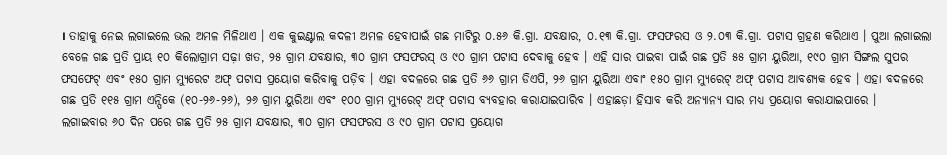। ତାହାକୁ ନେଇ ଲଗାଇଲେ ଭଲ ଅମଳ ମିଳିଥାଏ । ଏକ କୁଇଣ୍ଟାଲ କଦଳୀ ଅମଳ ହେବାପାଇଁ ଗଛ ମାଟିରୁ ୦.୫୬ କି.ଗ୍ରା. ଯବକ୍ଷାର, ୦.୧୩ କି.ଗ୍ରା. ଫସଫରସ ଓ ୨.୦୩ କି.ଗ୍ରା. ପଟାସ ଗ୍ରହଣ କରିଥାଏ । ପୁଆ ଲଗାଇଲା ବେଳେ ଗଛ ପ୍ରତି ପ୍ରାୟ ୧୦ କିଲୋଗ୍ରାମ ସଢ଼ା ଖତ, ୨୫ ଗ୍ରାମ ଯବକ୍ଷାର, ୩୦ ଗ୍ରାମ ଫସଫରସ୍ ଓ ୯୦ ଗ୍ରାମ ପଟାସ ଦେବାକୁ ହେବ । ଏହି ସାର ପାଇବା ପାଇଁ ଗଛ ପ୍ରତି ୫୫ ଗ୍ରାମ ୟୁରିଆ, ୧୯୦ ଗ୍ରାମ ସିଙ୍ଗଲ ସୁପର ଫସଫେଟ୍ ଏବଂ ୧୫୦ ଗ୍ରାମ ମ୍ୟୁରେଟ ଅଫ୍ ପଟାସ ପ୍ରୟୋଗ କରିବାକୁ ପଡ଼ିବ । ଏହା ବଦଳରେ ଗଛ ପ୍ରତି ୬୬ ଗ୍ରାମ ଡିଏପି, ୨୬ ଗ୍ରାମ ୟୁରିଆ ଏବାଂ ୧୫୦ ଗ୍ରାମ ମ୍ୟୁରେଟ୍ ଅଫ୍ ପଟାସ ଆବଶ୍ୟକ ହେବ । ଏହା ବଦଳରେ ଗଛ ପ୍ରତି ୧୧୫ ଗ୍ରାମ ଏନ୍ପିକେ (୧୦-୨୬-୨୬), ୨୬ ଗ୍ରାମ ୟୁରିଆ ଏବଂ ୧୦୦ ଗ୍ରାମ ମ୍ୟୁରେଟ୍ ଅଫ୍ ପଟାସ ବ୍ୟବହାର କରାଯାଇପାରିବ । ଏହାଛଡ଼ା ହିସାବ କରି ଅନ୍ୟାନ୍ୟ ସାର ମଧ୍ୟ ପ୍ରୟୋଗ କରାଯାଇପାରେ ।
ଲଗାଇବାର ୬୦ ଦିନ ପରେ ଗଛ ପ୍ରତି ୨୫ ଗ୍ରାମ ଯବକ୍ଷାର, ୩୦ ଗ୍ରାମ ଫସଫରସ ଓ ୯୦ ଗ୍ରାମ ପଟାସ ପ୍ରୟୋଗ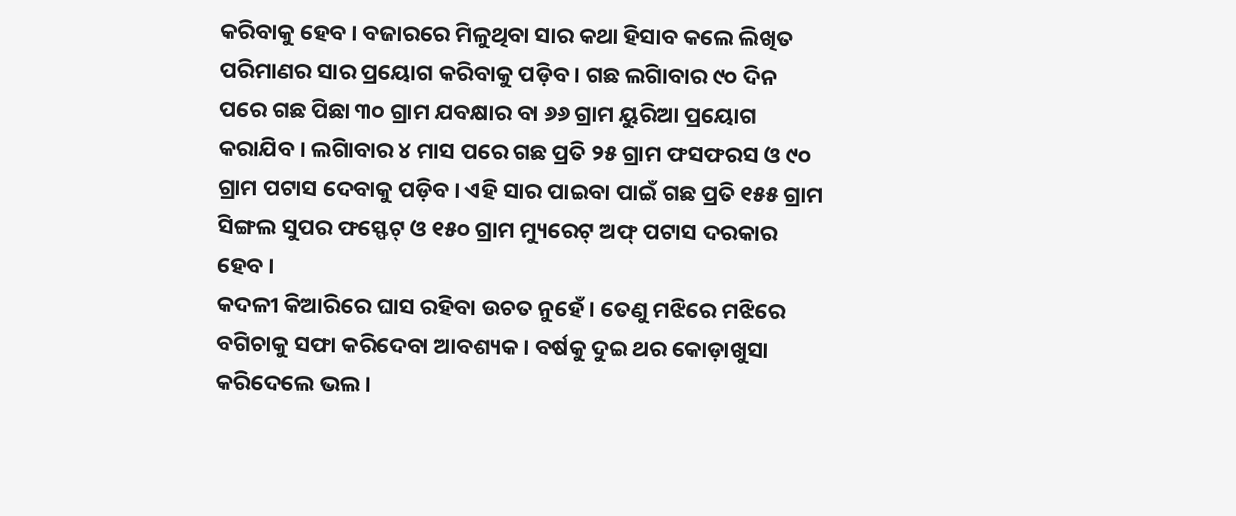କରିବାକୁ ହେବ । ବଜାରରେ ମିଳୁଥିବା ସାର କଥା ହିସାବ କଲେ ଲିଖିତ ପରିମାଣର ସାର ପ୍ରୟୋଗ କରିବାକୁ ପଡ଼ିବ । ଗଛ ଲଗାିବାର ୯୦ ଦିନ ପରେ ଗଛ ପିଛା ୩୦ ଗ୍ରାମ ଯବକ୍ଷାର ବା ୬୬ ଗ୍ରାମ ୟୁରିଆ ପ୍ରୟୋଗ କରାଯିବ । ଲଗାିବାର ୪ ମାସ ପରେ ଗଛ ପ୍ରତି ୨୫ ଗ୍ରାମ ଫସଫରସ ଓ ୯୦ ଗ୍ରାମ ପଟାସ ଦେବାକୁ ପଡ଼ିବ । ଏହି ସାର ପାଇବା ପାଇଁ ଗଛ ପ୍ରତି ୧୫୫ ଗ୍ରାମ ସିଙ୍ଗଲ ସୁପର ଫସ୍ଫେଟ୍ ଓ ୧୫୦ ଗ୍ରାମ ମ୍ୟୁରେଟ୍ ଅଫ୍ ପଟାସ ଦରକାର ହେବ ।
କଦଳୀ କିଆରିରେ ଘାସ ରହିବା ଉଚତ ନୁହେଁ । ତେଣୁ ମଝିରେ ମଝିରେ ବଗିଚାକୁ ସଫା କରିଦେବା ଆବଶ୍ୟକ । ବର୍ଷକୁ ଦୁଇ ଥର କୋଡ଼ାଖୁସା କରିଦେଲେ ଭଲ ।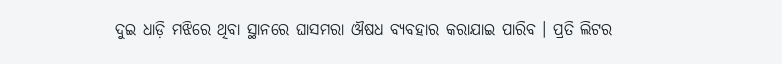ଦୁଇ ଧାଡ଼ି ମଝିରେ ଥିବା ସ୍ଥାନରେ ଘାସମରା ଔଷଧ ବ୍ୟବହାର କରାଯାଇ ପାରିବ । ପ୍ରତି ଲିଟର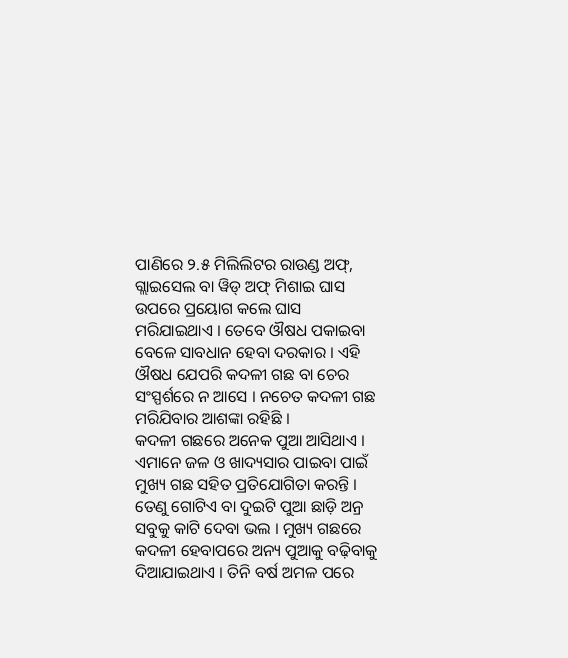ପାଣିରେ ୨.୫ ମିଲିଲିଟର ରାଉଣ୍ଡ ଅଫ୍, ଗ୍ଲାଇସେଲ ବା ୱିଡ୍ ଅଫ୍ ମିଶାଇ ଘାସ ଉପରେ ପ୍ରୟୋଗ କଲେ ଘାସ ମରିଯାଇଥାଏ । ତେବେ ଔଷଧ ପକାଇବା ବେଳେ ସାବଧାନ ହେବା ଦରକାର । ଏହି ଔଷଧ ଯେପରି କଦଳୀ ଗଛ ବା ଚେର ସଂସ୍ପର୍ଶରେ ନ ଆସେ । ନଚେତ କଦଳୀ ଗଛ ମରିଯିବାର ଆଶଙ୍କା ରହିଛି ।
କଦଳୀ ଗଛରେ ଅନେକ ପୁଆ ଆସିଥାଏ । ଏମାନେ ଜଳ ଓ ଖାଦ୍ୟସାର ପାଇବା ପାଇଁ ମୁଖ୍ୟ ଗଛ ସହିତ ପ୍ରତିଯୋଗିତା କରନ୍ତି । ତେଣୁ ଗୋଟିଏ ବା ଦୁଇଟି ପୁଆ ଛାଡ଼ି ଅନ୍ର ସବୁକୁ କାଟି ଦେବା ଭଲ । ମୁଖ୍ୟ ଗଛରେ କଦଳୀ ହେବାପରେ ଅନ୍ୟ ପୁଆକୁ ବଢ଼ିବାକୁ ଦିଆଯାଇଥାଏ । ତିନି ବର୍ଷ ଅମଳ ପରେ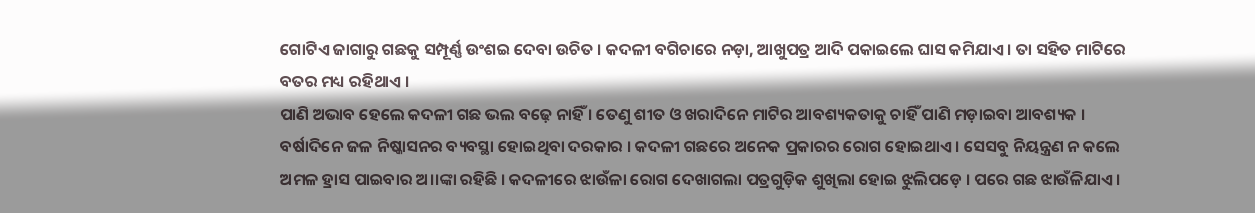ଗୋଟିଏ ଜାଗାରୁ ଗଛକୁ ସମ୍ପୂର୍ଣ୍ଣ ଉଂଶଇ ଦେବା ଉଚିତ । କଦଳୀ ବଗିଚାରେ ନଡ଼ା, ଆଖୁପତ୍ର ଆଦି ପକାଇଲେ ଘାସ କମିଯାଏ । ତା ସହିତ ମାଟିରେ ବତର ମଧ୍ୟ ରହିଥାଏ ।
ପାଣି ଅଭାବ ହେଲେ କଦଳୀ ଗଛ ଭଲ ବଢ଼େ ନାହିଁ । ତେଣୁ ଶୀତ ଓ ଖରାଦିନେ ମାଟିର ଆବଶ୍ୟକତାକୁ ଚାହିଁ ପାଣି ମଡ଼ାଇବା ଆବଶ୍ୟକ । ବର୍ଷାଦିନେ ଜଳ ନିଷ୍କାସନର ବ୍ୟବସ୍ଥା ହୋଇଥିବା ଦରକାର । କଦଳୀ ଗଛରେ ଅନେକ ପ୍ରକାରର ରୋଗ ହୋଇଥାଏ । ସେସବୁ ନିୟନ୍ତ୍ରଣ ନ କଲେ ଅମଳ ହ୍ରାସ ପାଇବାର ଅ।।ଙ୍କା ରହିଛି । କଦଳୀରେ ଝାଉଁଳା ରୋଗ ଦେଖାଗଲା ପତ୍ରଗୁଡ଼ିକ ଶୁଖିଲା ହୋଇ ଝୁଲିପଡ଼େ । ପରେ ଗଛ ଝାଉଁଳିଯାଏ ।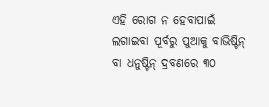ଏହି ରୋଗ ନ ହେବାପାଇଁ ଲଗାଇବା ପୂର୍ବରୁ ପୁଆକୁ ବାଭିଷ୍ଟିନ୍ ବା ଧନୁଷ୍ଟିନ୍ ଦ୍ରବଣରେ ୩୦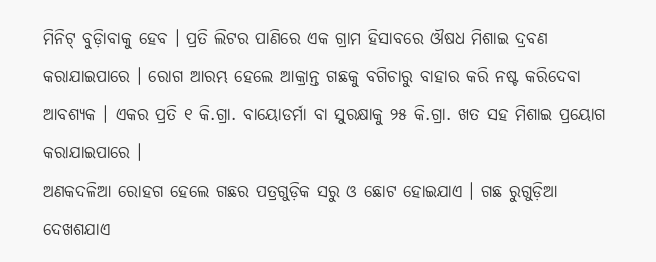ମିନିଟ୍ ବୁଡ଼ାିବାକୁ ହେବ । ପ୍ରତି ଲିଟର ପାଣିରେ ଏକ ଗ୍ରାମ ହିସାବରେ ଔଷଧ ମିଶାଇ ଦ୍ରବଣ କରାଯାଇପାରେ । ରୋଗ ଆରମ୍ଭ ହେଲେ ଆକ୍ରାନ୍ତ ଗଛକୁ ବଗିଚାରୁ ବାହାର କରି ନଷ୍ଟ କରିଦେବା ଆବଶ୍ୟକ । ଏକର ପ୍ରତି ୧ କି.ଗ୍ରା. ବାୟୋଡର୍ମା ବା ସୁରକ୍ଷାକୁ ୨୫ କି.ଗ୍ରା. ଖତ ସହ ମିଶାଇ ପ୍ରୟୋଗ କରାଯାଇପାରେ ।
ଅଣକଦଳିଆ ରୋହଗ ହେଲେ ଗଛର ପତ୍ରଗୁଡ଼ିକ ସରୁ ଓ ଛୋଟ ହୋଇଯାଏ । ଗଛ ରୁଗୁଡ଼ିଆ ଦେଖଶଯାଏ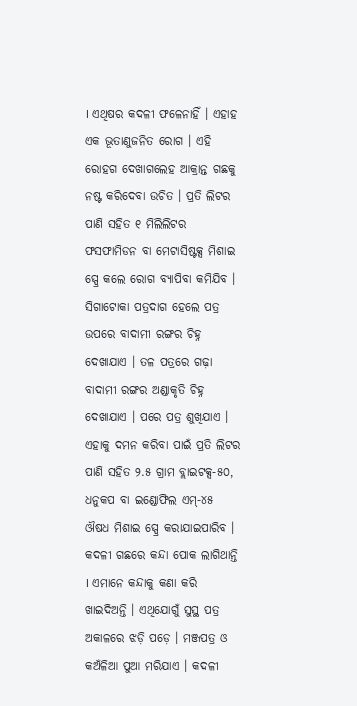। ଏଥିଷର କଦଳୀ ଫଳେନାହିଁ । ଏହାହ ଏକ ଭୂତାଣୁଜନିତ ରୋଗ । ଏହି ରୋହଗ ଦେଖାଗଲେହ ଆକ୍ରାନ୍ତ ଗଛକୁ ନଷ୍ଟ କରିଦେବା ଉଚିତ । ପ୍ରତି ଲିଟର ପାଣି ସହିତ ୧ ମିଲିଲିଟର ଫସଫାମିଡନ ବା ମେଟାସିଷ୍ଟକ୍ସ ମିଶାଇ ସ୍ପ୍ରେ କଲେ ରୋଗ ବ୍ୟାପିବା କମିଯିବ ।
ସିଗାଟୋକା ପତ୍ରଦାଗ ହେଲେ ପତ୍ର ଉପରେ ବାଦାମୀ ରଙ୍ଗର ଚିହ୍ନ ଦେଖାଯାଏ । ତଳ ପତ୍ରରେ ଗଢ଼ା ବାଦାମୀ ରଙ୍ଗର ଅଣ୍ଡାକୃତି ଚିହ୍ନ ଦେଖାଯାଏ । ପରେ ପତ୍ର ଶୁଖିଯାଏ । ଏହାକୁ ଦମନ କରିବା ପାଇଁ ପ୍ରତି ଲିଟର ପାଣି ସହିତ ୨.୫ ଗ୍ରାମ ବ୍ଲାଇଟକ୍ସ-୫୦, ଧନୁକପ ବା ଇଣ୍ଡୋଫିଲ ଏମ୍-୪୫ ଔଷଧ ମିଶାଇ ସ୍ପ୍ରେ କରାଯାଇପାରିବ ।
କଦଳୀ ଗଛରେ କନ୍ଦା ପୋକ ଲାଗିଥାନ୍ତି । ଏମାନେ କନ୍ଦାକୁ କଣା କରି ଖାଇଦିଅନ୍ତି । ଏଥିଯୋଗୁଁ ସୁସ୍ଥ ପତ୍ର ଅକାଳରେ ଝଡ଼ି ପଡ଼େ । ମଞ୍ଜପତ୍ର ଓ କଅଁଳିଆ ପୁଆ ମରିଯାଏ । କଦଳୀ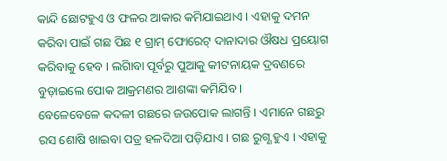କାନ୍ଦି ଛୋଟହୁଏ ଓ ଫଳର ଆକାର କମିଯାଇଥାଏ । ଏହାକୁ ଦମନ କରିବା ପାଇଁ ଗଛ ପିଛ ୧ ଗ୍ରାମ୍ ଫୋରେଟ୍ ଦାନାଦାର ଔଷଧ ପ୍ରୟୋଗ କରିବାକୁ ହେବ । ଲଗାିବା ପୂର୍ବରୁ ପୁଆକୁ କୀଟନାୟକ ଦ୍ରବଣରେ ବୁଡ଼ାଇଲେ ପୋକ ଆକ୍ରମଣର ଆଶଙ୍କା କମିଯିବ ।
ବେଳେବେଳେ କଦଳୀ ଗଛରେ ଜଉପୋକ ଲାଗନ୍ତି । ଏମାନେ ଗଛରୁ ରସ ଶୋଷି ଖାଇବା ପତ୍ର ହଳଦିଆ ପଡ଼ିଯାଏ । ଗଛ ରୁଗ୍ଣ ହୁଏ । ଏହାକୁ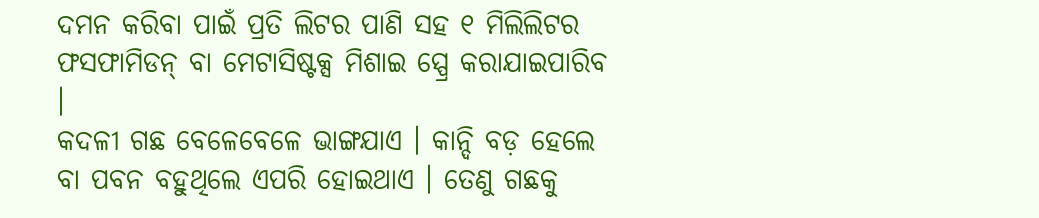ଦମନ କରିବା ପାଇଁ ପ୍ରତି ଲିଟର ପାଣି ସହ ୧ ମିଲିଲିଟର ଫସଫାମିଡନ୍ ବା ମେଟାସିଷ୍ଟକ୍ସ ମିଶାଇ ସ୍ପ୍ରେ କରାଯାଇପାରିବ ।
କଦଳୀ ଗଛ ବେଳେବେଳେ ଭାଙ୍ଗଯାଏ । କାନ୍ଦି ବଡ଼ ହେଲେ ବା ପବନ ବହୁଥିଲେ ଏପରି ହୋଇଥାଏ । ତେଣୁ ଗଛକୁ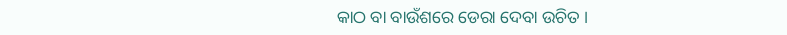କାଠ ବା ବାଉଁଶରେ ଡେରା ଦେବା ଉଚିତ ।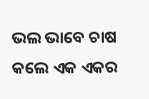ଭଲ ଭାବେ ଚାଷ କଲେ ଏକ ଏକର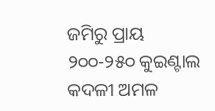ଜମିରୁ ପ୍ରାୟ ୨୦୦-୨୫୦ କୁଇଣ୍ଟାଲ କଦଳୀ ଅମଳ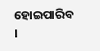ହୋଇପାରିବ ।